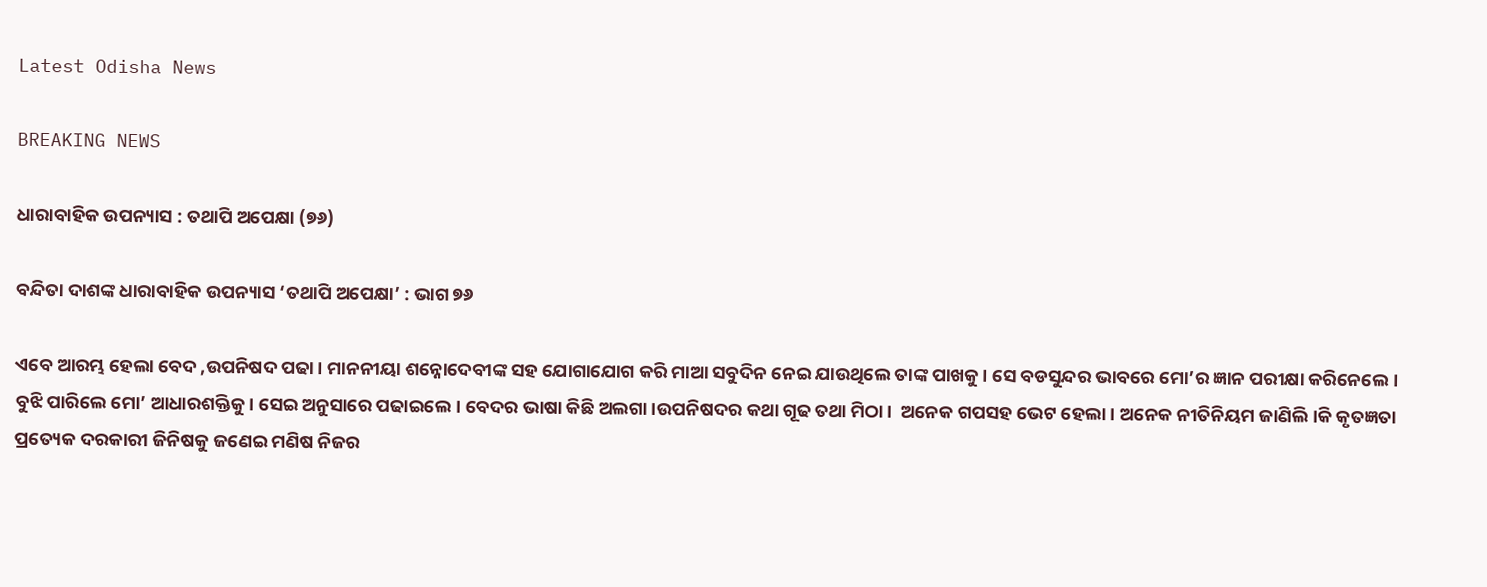Latest Odisha News

BREAKING NEWS

ଧାରାବାହିକ ଉପନ୍ୟାସ : ତଥାପି ଅପେକ୍ଷା (୭୬)

ବନ୍ଦିତା ଦାଶଙ୍କ ଧାରାବାହିକ ଉପନ୍ୟାସ ‘ତଥାପି ଅପେକ୍ଷା’ : ଭାଗ ୭୬

ଏବେ ଆରମ୍ଭ ହେଲା ବେଦ ,ଉପନିଷଦ ପଢା। ମାନନୀୟା ଶନ୍ନୋଦେବୀଙ୍କ ସହ ଯୋଗାଯୋଗ କରି ମାଆ ସବୁଦିନ ନେଇ ଯାଉଥିଲେ ତାଙ୍କ ପାଖକୁ। ସେ ବଡସୁନ୍ଦର ଭାବରେ ମୋ’ର ଜ୍ଞାନ ପରୀକ୍ଷା କରିନେଲେ। ବୁଝି ପାରିଲେ ମୋ’ ଆଧାରଶକ୍ତିକୁ। ସେଇ ଅନୁସାରେ ପଢାଇଲେ। ବେଦର ଭାଷା କିଛି ଅଲଗା।ଉପନିଷଦର କଥା ଗୂଢ ତଥା ମିଠା।  ଅନେକ ଗପସହ ଭେଟ ହେଲା। ଅନେକ ନୀତିନିୟମ ଜାଣିଲି।କି କୃତଜ୍ଞତା ପ୍ରତ୍ୟେକ ଦରକାରୀ ଜିନିଷକୁ ଜଣେଇ ମଣିଷ ନିଜର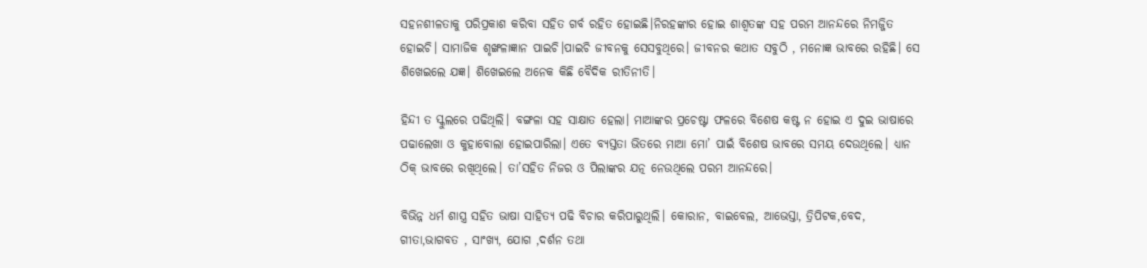ସହନଶୀଳତାକୁ ପରିପ୍ରକାଶ କରିବା ସହିତ ଗର୍ବ ରହିତ ହୋଇଛି।ନିରହଙ୍କାର ହୋଇ ଶାଶ୍ବତଙ୍କ ସହ ପରମ ଆନନ୍ଦରେ ନିମଜ୍ଜିତ ହୋଇଚି। ସାମାଜିକ ଶୃଙ୍ଖଳାଜ୍ଞାନ ପାଇଚି।ପାଇଚି ଜୀବନକୁ ସେସବୁଥିରେ। ଜୀବନର କଥାତ ସବୁଠି , ମନୋଜ୍ଞ ଭାବରେ ରହିଛି। ସେ ଶିଖେଇଲେ ଯଜ୍ଞ। ଶିଖେଇଲେ ଅନେକ କିଛି ବୈଦିକ ରୀତିନୀତି।

ହିନ୍ଦୀ ତ ସ୍କୁଲରେ ପଢିଥିଲି। ବଙ୍ଗଳା ସହ ସାକ୍ଷାତ ହେଲା। ମାଆଙ୍କର ପ୍ରଚେଷ୍ଟା ଫଳରେ ବିଶେଷ କଷ୍ଟ ନ ହୋଇ ଏ ଦୁଇ ଭାଷାରେ ପଢାଲେଖା ଓ କୁହାବୋଲା ହୋଇପାରିଲା। ଏତେ ବ୍ୟସ୍ତତା ଭିତରେ ମାଆ ମୋ’ ପାଇଁ ବିଶେଷ ଭାବରେ ସମୟ ଦେଉଥିଲେ। ଧ୍ୟାନ ଠିକ୍ ଭାବରେ ରଖିଥିଲେ। ତା’ସହିତ ନିଜର ଓ ପିଲାଙ୍କର ଯତ୍ନ ନେଉଥିଲେ ପରମ ଆନନ୍ଦରେ।

ବିଭିନ୍ନ ଧର୍ମ ଶାସ୍ତ୍ର ସହିତ ଭାଷା ସାହିତ୍ୟ ପଢି ବିଚାର କରିପାରୁଥିଲି। କୋରାନ, ବାଇବେଲ, ଆଭେସ୍ତା, ତ୍ରିପିଟକ,ବେଦ, ଗୀତା,ଭାଗବତ , ସାଂଖ୍ଯ, ଯୋଗ ,ଦର୍ଶନ ତଥା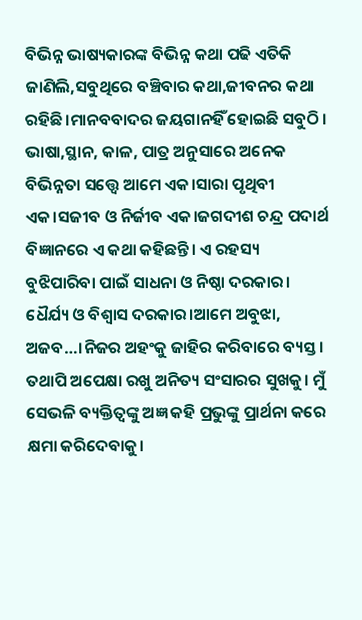ବିଭିନ୍ନ ଭାଷ୍ୟକାରଙ୍କ ବିଭିନ୍ନ କଥା ପଢି ଏତିକି ଜାଣିଲି,ସବୁଥିରେ ବଞ୍ଚିବାର କଥା,ଜୀବନର କଥା ରହିଛି।ମାନବବାଦର ଜୟଗାନହିଁ ହୋଇଛି ସବୁଠି । ଭାଷା,ସ୍ଥାନ, କାଳ, ପାତ୍ର ଅନୁସାରେ ଅନେକ ବିଭିନ୍ନତା ସତ୍ତ୍ବେ ଆମେ ଏକ।ସାରା ପୃଥିବୀ ଏକ।ସଜୀବ ଓ ନିର୍ଜୀବ ଏକ।ଜଗଦୀଶ ଚନ୍ଦ୍ର ପଦାର୍ଥ ବିଜ୍ଞାନରେ ଏ କଥା କହିଛନ୍ତି। ଏ ରହସ୍ୟ ବୁଝିପାରିବା ପାଇଁ ସାଧନା ଓ ନିଷ୍ଠା ଦରକାର। ଧୈର୍ଯ୍ୟ ଓ ବିଶ୍ବାସ ଦରକାର।ଆମେ ଅବୁଝା, ଅଜବ…।ନିଜର ଅହଂକୁ ଜାହିର କରିବାରେ ବ୍ୟସ୍ତ। ତଥାପି ଅପେକ୍ଷା ରଖୁ ଅନିତ୍ୟ ସଂସାରର ସୁଖକୁ। ମୁଁ ସେଭଳି ବ୍ୟକ୍ତିତ୍ବଙ୍କୁ ଅଜ୍ଞ କହି ପ୍ରଭୁଙ୍କୁ ପ୍ରାର୍ଥନା କରେ କ୍ଷମା କରିଦେବାକୁ।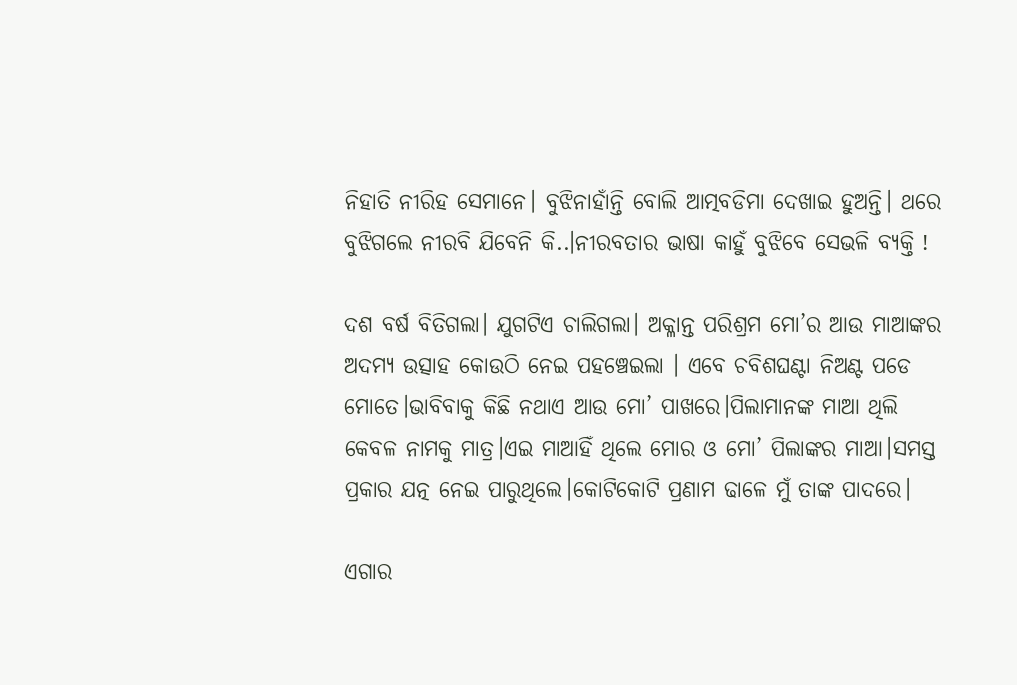ନିହାତି ନୀରିହ ସେମାନେ। ବୁଝିନାହାଁନ୍ତି ବୋଲି ଆତ୍ମବଡିମା ଦେଖାଇ ହୁଅନ୍ତି। ଥରେ ବୁଝିଗଲେ ନୀରବି ଯିବେନି କି..।ନୀରବତାର ଭାଷା କାହୁଁ ବୁଝିବେ ସେଭଳି ବ୍ୟକ୍ତି !

ଦଶ ବର୍ଷ ବିତିଗଲା। ଯୁଗଟିଏ ଚାଲିଗଲା। ଅକ୍ଳାନ୍ତ ପରିଶ୍ରମ ମୋ’ର ଆଉ ମାଆଙ୍କର ଅଦମ୍ୟ ଉତ୍ସାହ କୋଉଠି ନେଇ ପହଞ୍ଚେଇଲା । ଏବେ ଚବିଶଘଣ୍ଟା ନିଅଣ୍ଟ ପଡେ ମୋତେ।ଭାବିବାକୁ କିଛି ନଥାଏ ଆଉ ମୋ’ ପାଖରେ।ପିଲାମାନଙ୍କ ମାଆ ଥିଲି କେବଳ ନାମକୁ ମାତ୍ର।ଏଇ ମାଆହିଁ ଥିଲେ ମୋର ଓ ମୋ’ ପିଲାଙ୍କର ମାଆ।ସମସ୍ତ ପ୍ରକାର ଯତ୍ନ ନେଇ ପାରୁଥିଲେ।କୋଟିକୋଟି ପ୍ରଣାମ ଢାଳେ ମୁଁ ତାଙ୍କ ପାଦରେ।

ଏଗାର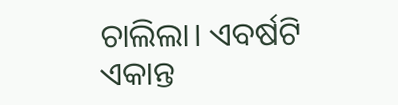ଚାଲିଲା। ଏବର୍ଷଟି ଏକାନ୍ତ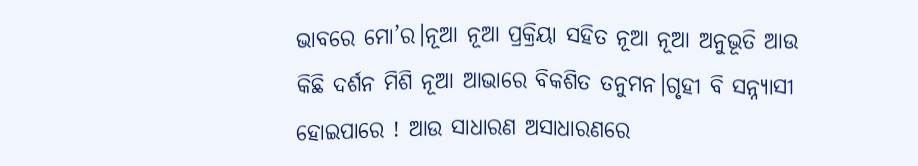ଭାବରେ ମୋ’ର।ନୂଆ ନୂଆ ପ୍ରକ୍ରିୟା ସହିତ ନୂଆ ନୂଆ ଅନୁଭୂତି ଆଉ କିଛି ଦର୍ଶନ ମିଶି ନୂଆ ଆଭାରେ ବିକଶିତ ତନୁମନ।ଗୃହୀ ବି ସନ୍ନ୍ୟାସୀ ହୋଇପାରେ ! ଆଉ ସାଧାରଣ ଅସାଧାରଣରେ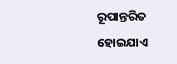ରୂପାନ୍ତରିତ ହୋଇଯାଏ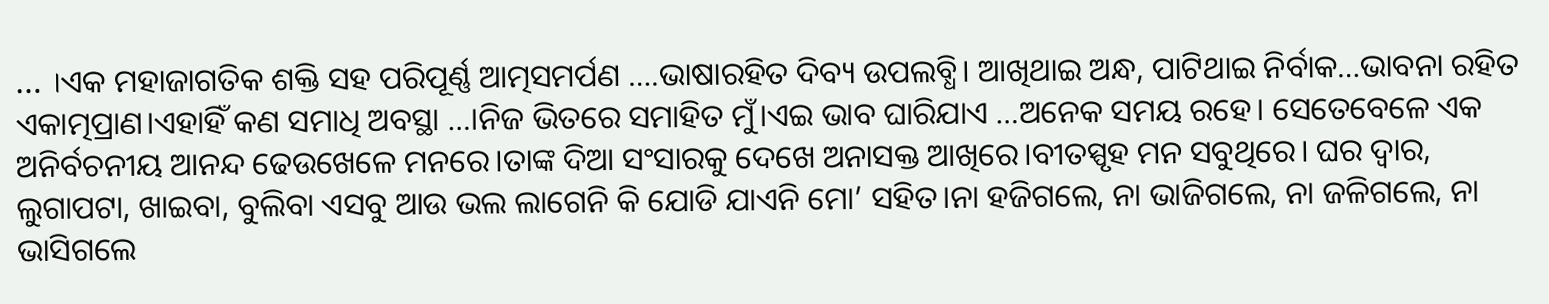… ।ଏକ ମହାଜାଗତିକ ଶକ୍ତି ସହ ପରିପୂର୍ଣ୍ଣ ଆତ୍ମସମର୍ପଣ ….ଭାଷାରହିତ ଦିବ୍ୟ ଉପଲବ୍ଧି। ଆଖିଥାଇ ଅନ୍ଧ, ପାଟିଥାଇ ନିର୍ବାକ…ଭାବନା ରହିତ ଏକାତ୍ମପ୍ରାଣ।ଏହାହିଁ କଣ ସମାଧି ଅବସ୍ଥା …।ନିଜ ଭିତରେ ସମାହିତ ମୁଁ।ଏଇ ଭାବ ଘାରିଯାଏ …ଅନେକ ସମୟ ରହେ। ସେତେବେଳେ ଏକ ଅନିର୍ବଚନୀୟ ଆନନ୍ଦ ଢେଉଖେଳେ ମନରେ।ତାଙ୍କ ଦିଆ ସଂସାରକୁ ଦେଖେ ଅନାସକ୍ତ ଆଖିରେ।ବୀତସ୍ପୃହ ମନ ସବୁଥିରେ। ଘର ଦ୍ବାର, ଲୁଗାପଟା, ଖାଇବା, ବୁଲିବା ଏସବୁ ଆଉ ଭଲ ଲାଗେନି କି ଯୋଡି ଯାଏନି ମୋ’ ସହିତ।ନା ହଜିଗଲେ, ନା ଭାଜିଗଲେ, ନା ଜଳିଗଲେ, ନା ଭାସିଗଲେ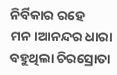ନିର୍ବିକାର ରହେ ମନ।ଆନନ୍ଦର ଧାରା ବହୁଥିଲା ଚିରସ୍ରୋତା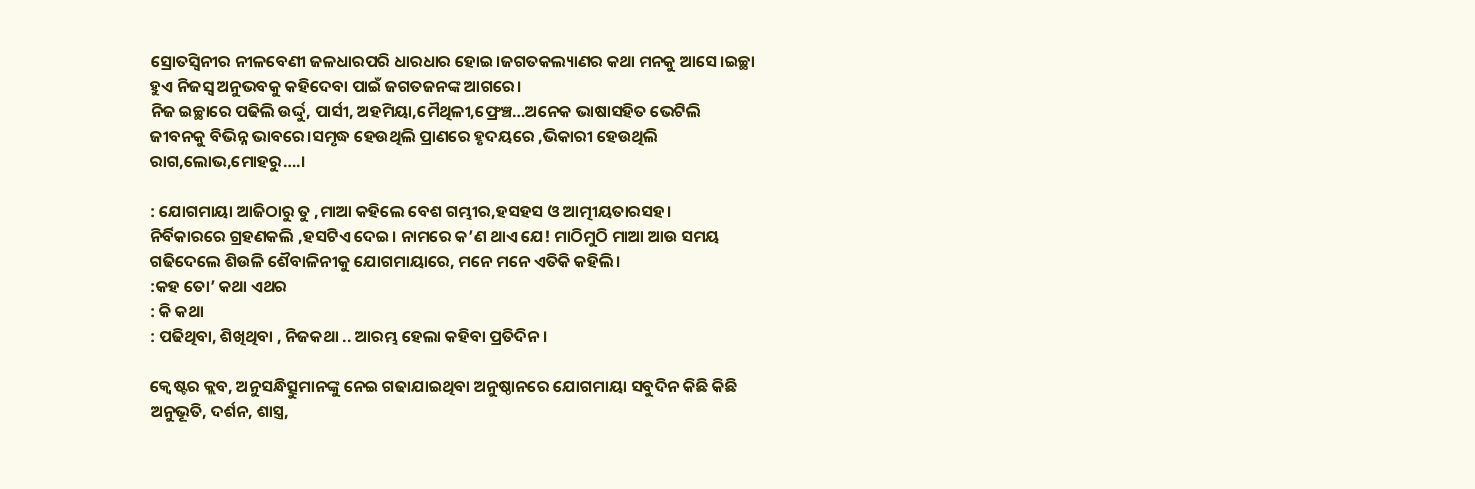ସ୍ରୋତସ୍ବିନୀର ନୀଳବେଣୀ ଜଳଧାରପରି ଧାରଧାର ହୋଇ।ଜଗତକଲ୍ୟାଣର କଥା ମନକୁ ଆସେ।ଇଚ୍ଛା ହୁଏ ନିଜସ୍ବ ଅନୁଭବକୁ କହିଦେବା ପାଇଁ ଜଗତଜନଙ୍କ ଆଗରେ।
ନିଜ ଇଚ୍ଛାରେ ପଢିଲି ଉର୍ଦ୍ଦୁ, ପାର୍ସୀ, ଅହମିୟା,ମୈଥିଳୀ,ଫ୍ରେଞ୍ଚ…ଅନେକ ଭାଷାସହିତ ଭେଟିଲି ଜୀବନକୁ ବିଭିନ୍ନ ଭାବରେ।ସମୃଦ୍ଧ ହେଉଥିଲି ପ୍ରାଣରେ ହୃଦୟରେ ,ଭିକାରୀ ହେଉଥିଲି ରାଗ,ଲୋଭ,ମୋହରୁ….।

: ଯୋଗମାୟା ଆଜିଠାରୁ ତୁ ,ମାଆ କହିଲେ ବେଶ ଗମ୍ଭୀର,ହସହସ ଓ ଆତ୍ମୀୟତାରସହ।
ନିର୍ବିକାରରେ ଗ୍ରହଣକଲି ,ହସଟିଏ ଦେଇ। ନାମରେ କ’ଣ ଥାଏ ଯେ! ମାଠିମୁଠି ମାଆ ଆଉ ସମୟ ଗଢିଦେଲେ ଶିଉଳି ଶୈବାଳିନୀକୁ ଯୋଗମାୟାରେ, ମନେ ମନେ ଏତିକି କହିଲି।
:କହ ତୋ’ କଥା ଏଥର
: କି କଥା
: ପଢିଥିବା, ଶିଖିଥିବା , ନିଜକଥା .. ଆରମ୍ଭ ହେଲା କହିବା ପ୍ରତିଦିନ।

କ୍ବେଷ୍ଟର କ୍ଲବ, ଅନୁସନ୍ଧିତ୍ସୁମାନଙ୍କୁ ନେଇ ଗଢାଯାଇଥିବା ଅନୁଷ୍ଠାନରେ ଯୋଗମାୟା ସବୁଦିନ କିଛି କିଛି ଅନୁଭୂତି, ଦର୍ଶନ, ଶାସ୍ତ୍ର,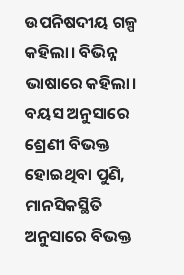ଉପନିଷଦୀୟ ଗଳ୍ପ କହିଲା। ବିଭିନ୍ନ ଭାଷାରେ କହିଲା। ବୟସ ଅନୁସାରେ ଶ୍ରେଣୀ ବିଭକ୍ତ ହୋଇଥିବା ପୁଣି, ମାନସିକସ୍ଥିତି ଅନୁସାରେ ବିଭକ୍ତ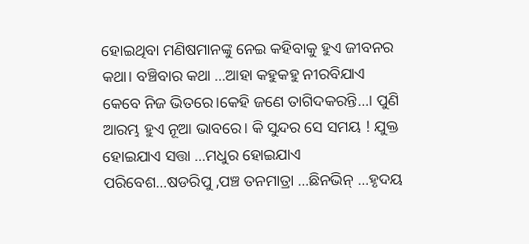ହୋଇଥିବା ମଣିଷମାନଙ୍କୁ ନେଇ କହିବାକୁ ହୁଏ ଜୀବନର କଥା। ବଞ୍ଚିବାର କଥା …ଆହା କହୁକହୁ ନୀରବିଯାଏ କେବେ ନିଜ ଭିତରେ।କେହି ଜଣେ ତାଗିଦକରନ୍ତି…। ପୁଣି ଆରମ୍ଭ ହୁଏ ନୂଆ ଭାବରେ। କି ସୁନ୍ଦର ସେ ସମୟ ! ଯୁକ୍ତ ହୋଇଯାଏ ସତ୍ତା …ମଧୁର ହୋଇଯାଏ ପରିବେଶ…ଷଡରିପୁ ,ପଞ୍ଚ ତନମାତ୍ରା …ଛିନଭିନ୍ …ହୃଦୟ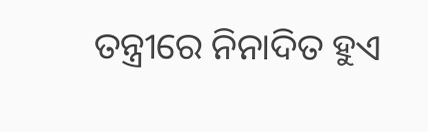ତନ୍ତ୍ରୀରେ ନିନାଦିତ ହୁଏ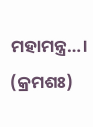ମହାମନ୍ତ୍ର…।  (କ୍ରମଶଃ)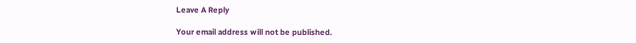Leave A Reply

Your email address will not be published.